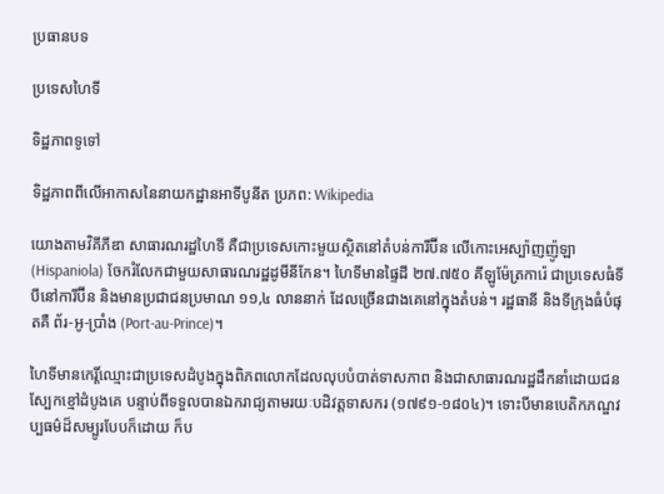ប្រធានបទ

ប្រទេសហៃទី

ទិដ្ឋភាពទូទៅ

ទិដ្ឋភាពពីលើអាកាសនៃនាយកដ្ឋានអាទីបូនីត ប្រភព: Wikipedia

យោងតាមវិគីភីឌា សាធារណរដ្ឋហៃទី គឺជាប្រទេសកោះមួយស្ថិតនៅតំបន់ការីប៊ីន លើកោះអេស្ប៉ាញញ៉ូឡា (Hispaniola) ចែករំលែកជាមួយសាធារណរដ្ឋដូមីនីកែន។ ហៃទីមានផ្ទៃដី ២៧.៧៥០ គីឡូម៉ែត្រការ៉េ ជាប្រទេសធំទីបីនៅការីប៊ីន និងមានប្រជាជនប្រមាណ ១១,៤ លាននាក់ ដែលច្រើនជាងគេនៅក្នុងតំបន់។ រដ្ឋធានី និងទីក្រុងធំបំផុតគឺ ព័រ-អូ-ប្រាំង (Port-au-Prince)។

ហៃទីមានកេរ្តិ៍ឈ្មោះជាប្រទេសដំបូងក្នុងពិភពលោកដែលលុបបំបាត់ទាសភាព និងជាសាធារណរដ្ឋដឹកនាំដោយជនស្បែកខ្មៅដំបូងគេ បន្ទាប់ពីទទួលបានឯករាជ្យតាមរយៈបដិវត្តទាសករ (១៧៩១-១៨០៤)។ ទោះបីមានបេតិកភណ្ឌវប្បធម៌ដ៏សម្បូរបែបក៏ដោយ ក៏ប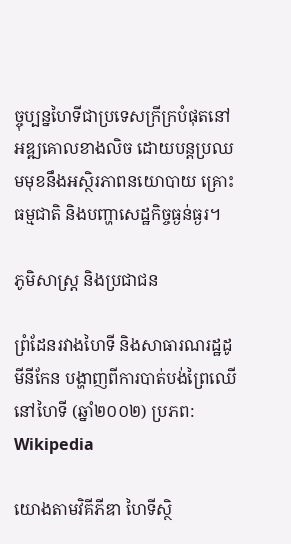ច្ចុប្បន្នហៃទីជាប្រទេសក្រីក្របំផុតនៅអឌ្ឍគោលខាងលិច ដោយបន្តប្រឈមមុខនឹងអស្ថិរភាពនយោបាយ គ្រោះធម្មជាតិ និងបញ្ហាសេដ្ឋកិច្ចធ្ងន់ធ្ងរ។

ភូមិសាស្ត្រ និងប្រជាជន

ព្រំដែនរវាងហៃទី និងសាធារណរដ្ឋដូមីនីកែន បង្ហាញពីការបាត់បង់ព្រៃឈើនៅហៃទី (ឆ្នាំ២០០២) ប្រភព: Wikipedia

យោងតាមវិគីភីឌា ហៃទីស្ថិ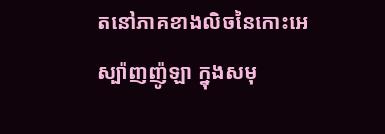តនៅភាគខាងលិចនៃកោះអេស្ប៉ាញញ៉ូឡា ក្នុងសមុ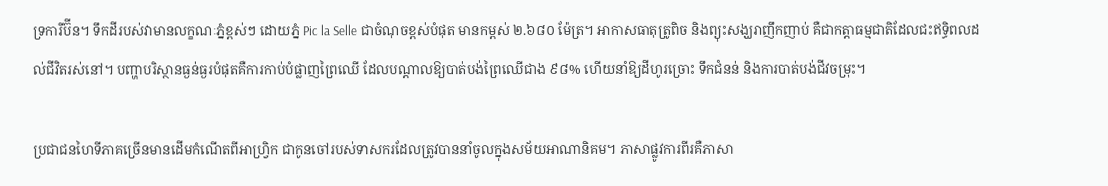ទ្រការីប៊ីន។ ទឹកដីរបស់វាមានលក្ខណៈភ្នំខ្ពស់ៗ ដោយភ្នំ Pic la Selle ជាចំណុចខ្ពស់បំផុត មានកម្ពស់ ២.៦៨០ ម៉ែត្រ។ អាកាសធាតុត្រូពិច និងព្យុះសង្ឃរាញឹកញាប់ គឺជាកត្តាធម្មជាតិដែលជះឥទ្ធិពលដល់ជីវិតរស់នៅ។ បញ្ហាបរិស្ថានធ្ងន់ធ្ងរបំផុតគឺការកាប់បំផ្លាញព្រៃឈើ ដែលបណ្តាលឱ្យបាត់បង់ព្រៃឈើជាង ៩៨% ហើយនាំឱ្យដីហូរច្រោះ ទឹកជំនន់ និងការបាត់បង់ជីវចម្រុះ។

ប្រជាជនហៃទីភាគច្រើនមានដើមកំណើតពីអាហ្វ្រិក ជាកូនចៅរបស់ទាសករដែលត្រូវបាននាំចូលក្នុងសម័យអាណានិគម។ ភាសាផ្លូវការពីរគឺភាសា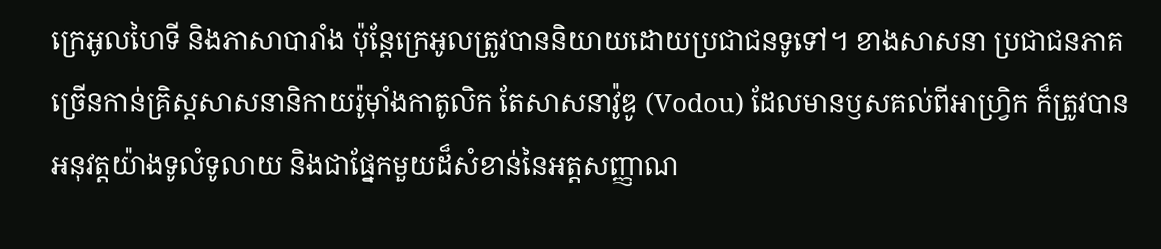ក្រេអូលហៃទី និងភាសាបារាំង ប៉ុន្តែក្រេអូលត្រូវបាននិយាយដោយប្រជាជនទូទៅ។ ខាងសាសនា ប្រជាជនភាគច្រើនកាន់គ្រិស្តសាសនានិកាយរ៉ូម៉ាំងកាតូលិក តែសាសនាវ៉ូឌូ (Vodou) ដែលមានឫសគល់ពីអាហ្វ្រិក ក៏ត្រូវបានអនុវត្តយ៉ាងទូលំទូលាយ និងជាផ្នែកមួយដ៏សំខាន់នៃអត្តសញ្ញាណ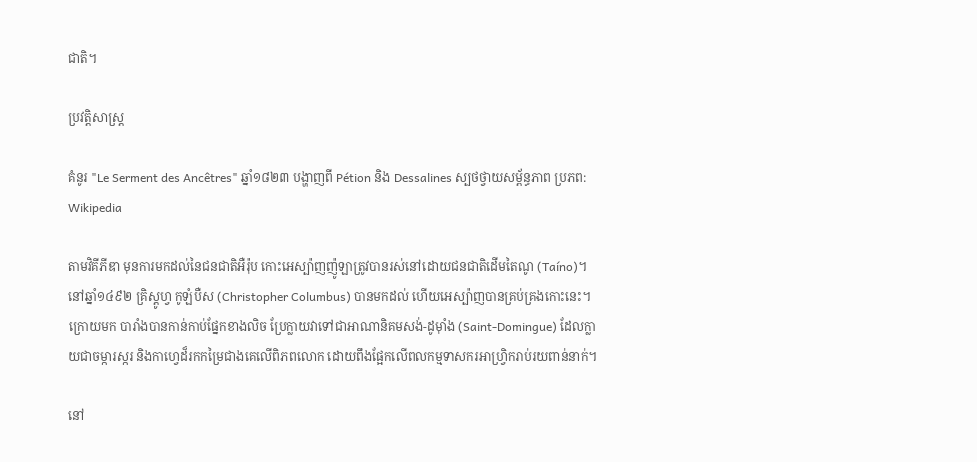ជាតិ។

ប្រវត្តិសាស្ត្រ

គំនូរ "Le Serment des Ancêtres" ឆ្នាំ១៨២៣ បង្ហាញពី Pétion និង Dessalines ស្បថថ្វាយសម្ព័ន្ធភាព ប្រភព: Wikipedia

តាមវិគីភីឌា មុនការមកដល់នៃជនជាតិអឺរ៉ុប កោះអេស្ប៉ាញញ៉ូឡាត្រូវបានរស់នៅដោយជនជាតិដើមតៃណូ (Taíno)។ នៅឆ្នាំ១៤៩២ គ្រិស្តូហ្វ កូឡំបឺស (Christopher Columbus) បានមកដល់ ហើយអេស្ប៉ាញបានគ្រប់គ្រងកោះនេះ។ ក្រោយមក បារាំងបានកាន់កាប់ផ្នែកខាងលិច ប្រែក្លាយវាទៅជាអាណានិគមសង់-ដូម៉ាំង (Saint-Domingue) ដែលក្លាយជាចម្ការស្ករ និងកាហ្វេដ៏រកកម្រៃជាងគេលើពិភពលោក ដោយពឹងផ្អែកលើពលកម្មទាសករអាហ្វ្រិករាប់រយពាន់នាក់។

នៅ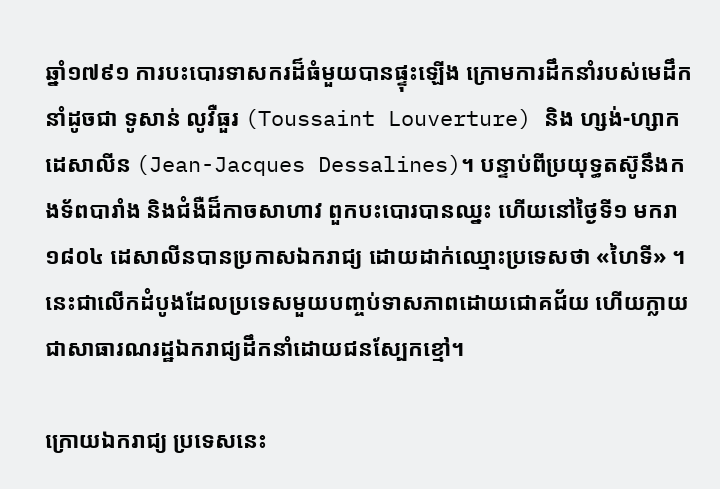ឆ្នាំ១៧៩១ ការបះបោរទាសករដ៏ធំមួយបានផ្ទុះឡើង ក្រោមការដឹកនាំរបស់មេដឹកនាំដូចជា ទូសាន់ លូវឺធួរ (Toussaint Louverture) និង ហ្សង់-ហ្សាក ដេសាលីន (Jean-Jacques Dessalines)។ បន្ទាប់ពីប្រយុទ្ធតស៊ូនឹងកងទ័ពបារាំង និងជំងឺដ៏កាចសាហាវ ពួកបះបោរបានឈ្នះ ហើយនៅថ្ងៃទី១ មករា ១៨០៤ ដេសាលីនបានប្រកាសឯករាជ្យ ដោយដាក់ឈ្មោះប្រទេសថា «ហៃទី» ។ នេះជាលើកដំបូងដែលប្រទេសមួយបញ្ចប់ទាសភាពដោយជោគជ័យ ហើយក្លាយជាសាធារណរដ្ឋឯករាជ្យដឹកនាំដោយជនស្បែកខ្មៅ។

ក្រោយឯករាជ្យ ប្រទេសនេះ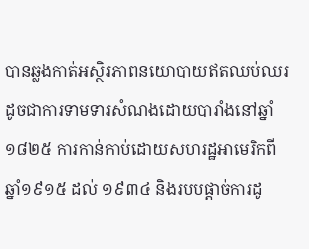បានឆ្លងកាត់អស្ថិរភាពនយោបាយឥតឈប់ឈរ ដូចជាការទាមទារសំណងដោយបារាំងនៅឆ្នាំ១៨២៥ ការកាន់កាប់ដោយសហរដ្ឋអាមេរិកពីឆ្នាំ១៩១៥ ដល់ ១៩៣៤ និងរបបផ្តាច់ការដូ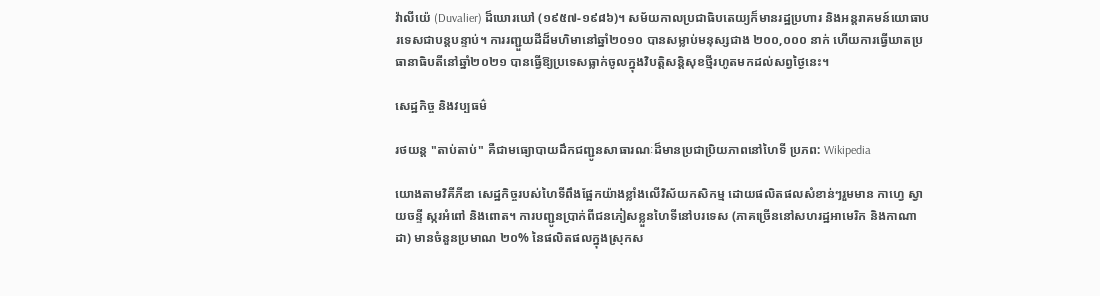វ៉ាលីយ៉េ (Duvalier) ដ៏ឃោរឃៅ (១៩៥៧-១៩៨៦)។ សម័យកាលប្រជាធិបតេយ្យក៏មានរដ្ឋប្រហារ និងអន្តរាគមន៍យោធាបរទេសជាបន្តបន្ទាប់។ ការរញ្ជួយដីដ៏មហិមានៅឆ្នាំ២០១០ បានសម្លាប់មនុស្សជាង ២០០,០០០ នាក់ ហើយការធ្វើឃាតប្រធានាធិបតីនៅឆ្នាំ២០២១ បានធ្វើឱ្យប្រទេសធ្លាក់ចូលក្នុងវិបត្តិសន្តិសុខថ្មីរហូតមកដល់សព្វថ្ងៃនេះ។

សេដ្ឋកិច្ច និងវប្បធម៌

រថយន្ត "តាប់តាប់" គឺជាមធ្យោបាយដឹកជញ្ជូនសាធារណៈដ៏មានប្រជាប្រិយភាពនៅហៃទី ប្រភព: Wikipedia

យោងតាមវិគីភីឌា សេដ្ឋកិច្ចរបស់ហៃទីពឹងផ្អែកយ៉ាងខ្លាំងលើវិស័យកសិកម្ម ដោយផលិតផលសំខាន់ៗរួមមាន កាហ្វេ ស្វាយចន្ទី ស្ករអំពៅ និងពោត។ ការបញ្ជូនប្រាក់ពីជនភៀសខ្លួនហៃទីនៅបរទេស (ភាគច្រើននៅសហរដ្ឋអាមេរិក និងកាណាដា) មានចំនួនប្រមាណ ២០% នៃផលិតផលក្នុងស្រុកស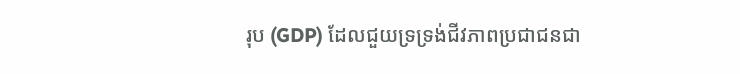រុប (GDP) ដែលជួយទ្រទ្រង់ជីវភាពប្រជាជនជា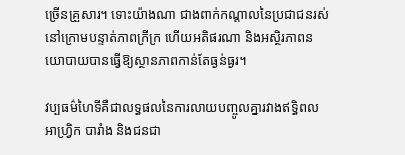ច្រើនគ្រួសារ។ ទោះយ៉ាងណា ជាងពាក់កណ្តាលនៃប្រជាជនរស់នៅក្រោមបន្ទាត់ភាពក្រីក្រ ហើយអតិផរណា និងអស្ថិរភាពនយោបាយបានធ្វើឱ្យស្ថានភាពកាន់តែធ្ងន់ធ្ងរ។

វប្បធម៌ហៃទីគឺជាលទ្ធផលនៃការលាយបញ្ចូលគ្នារវាងឥទ្ធិពលអាហ្វ្រិក បារាំង និងជនជា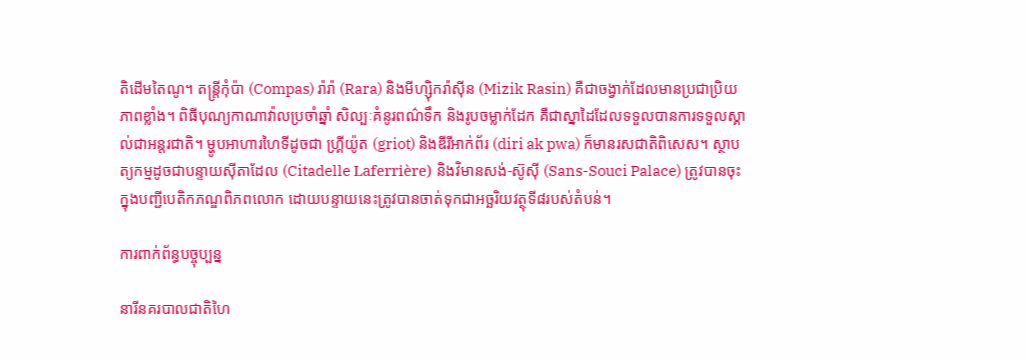តិដើមតៃណូ។ តន្ត្រីកុំប៉ា (Compas) រ៉ារ៉ា (Rara) និងមីហ្ស៊ិករ៉ាស៊ីន (Mizik Rasin) គឺជាចង្វាក់ដែលមានប្រជាប្រិយភាពខ្លាំង។ ពិធីបុណ្យកាណាវ៉ាលប្រចាំឆ្នាំ សិល្បៈគំនូរពណ៌ទឹក និងរូបចម្លាក់ដែក គឺជាស្នាដៃដែលទទួលបានការទទួលស្គាល់ជាអន្តរជាតិ។ ម្ហូបអាហារហៃទីដូចជា ហ្គ្រីយ៉ូត (griot) និងឌីរីអាក់ព័រ (diri ak pwa) ក៏មានរសជាតិពិសេស។ ស្ថាបត្យកម្មដូចជាបន្ទាយស៊ីតាដែល (Citadelle Laferrière) និងវិមានសង់-ស៊ូស៊ី (Sans-Souci Palace) ត្រូវបានចុះក្នុងបញ្ជីបេតិកភណ្ឌពិភពលោក ដោយបន្ទាយនេះត្រូវបានចាត់ទុកជាអច្ឆរិយវត្ថុទី៨របស់តំបន់។

ការពាក់ព័ន្ធបច្ចុប្បន្ន

នារីនគរបាលជាតិហៃ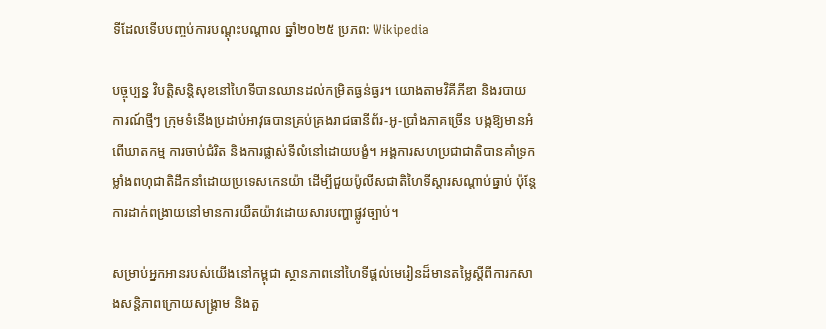ទីដែលទើបបញ្ចប់ការបណ្តុះបណ្តាល ឆ្នាំ២០២៥ ប្រភព: Wikipedia

បច្ចុប្បន្ន វិបត្តិសន្តិសុខនៅហៃទីបានឈានដល់កម្រិតធ្ងន់ធ្ងរ។ យោងតាមវិគីភីឌា និងរបាយការណ៍ថ្មីៗ ក្រុមទំនើងប្រដាប់អាវុធបានគ្រប់គ្រងរាជធានីព័រ-អូ-ប្រាំងភាគច្រើន បង្កឱ្យមានអំពើឃាតកម្ម ការចាប់ជំរិត និងការផ្លាស់ទីលំនៅដោយបង្ខំ។ អង្គការសហប្រជាជាតិបានគាំទ្រកម្លាំងពហុជាតិដឹកនាំដោយប្រទេសកេនយ៉ា ដើម្បីជួយប៉ូលីសជាតិហៃទីស្តារសណ្តាប់ធ្នាប់ ប៉ុន្តែការដាក់ពង្រាយនៅមានការយឺតយ៉ាវដោយសារបញ្ហាផ្លូវច្បាប់។

សម្រាប់អ្នកអានរបស់យើងនៅកម្ពុជា ស្ថានភាពនៅហៃទីផ្តល់មេរៀនដ៏មានតម្លៃស្តីពីការកសាងសន្តិភាពក្រោយសង្គ្រាម និងតួ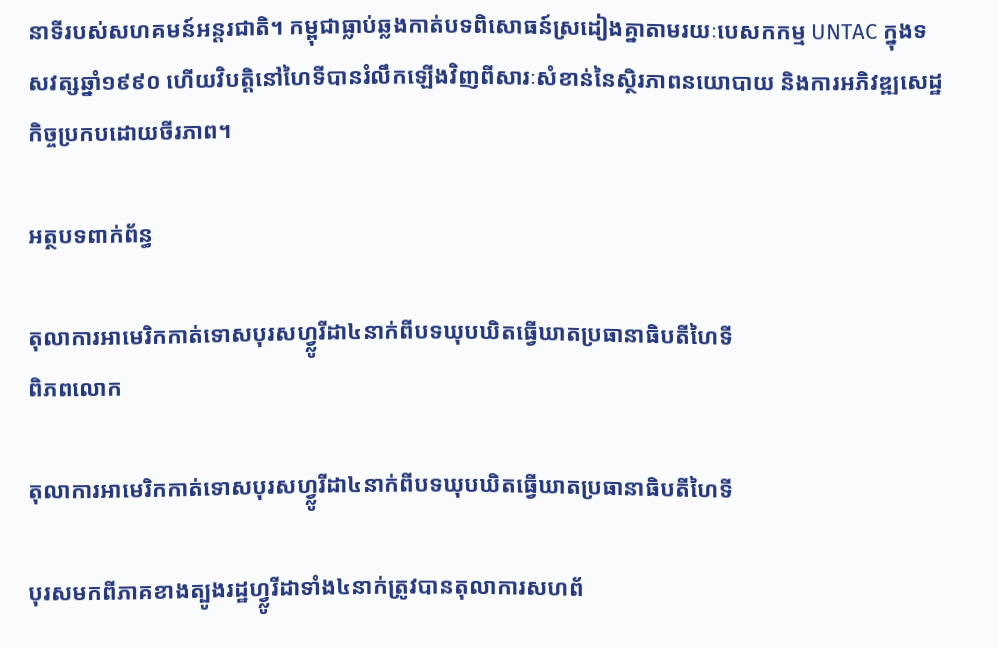នាទីរបស់សហគមន៍អន្តរជាតិ។ កម្ពុជាធ្លាប់ឆ្លងកាត់បទពិសោធន៍ស្រដៀងគ្នាតាមរយៈបេសកកម្ម UNTAC ក្នុងទសវត្សឆ្នាំ១៩៩០ ហើយវិបត្តិនៅហៃទីបានរំលឹកឡើងវិញពីសារៈសំខាន់នៃស្ថិរភាពនយោបាយ និងការអភិវឌ្ឍសេដ្ឋកិច្ចប្រកបដោយចីរភាព។

អត្ថបទពាក់ព័ន្ធ

តុលាការអាមេរិកកាត់ទោសបុរសហ្វ្លូរីដា៤នាក់ពីបទឃុបឃិតធ្វើឃាតប្រធានាធិបតីហៃទី
ពិភពលោក

តុលាការអាមេរិកកាត់ទោសបុរសហ្វ្លូរីដា៤នាក់ពីបទឃុបឃិតធ្វើឃាតប្រធានាធិបតីហៃទី

បុរសមកពីភាគខាងត្បូងរដ្ឋហ្វ្លូរីដាទាំង៤នាក់ត្រូវបានតុលាការសហព័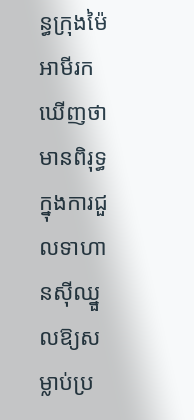ន្ធក្រុងម៉ៃអាមីរកឃើញថាមានពិរុទ្ធក្នុងការជួលទាហានស៊ីឈ្នួលឱ្យសម្លាប់ប្រ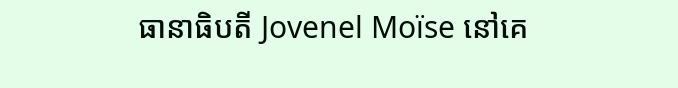ធានាធិបតី Jovenel Moïse នៅគេ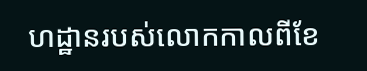ហដ្ឋានរបស់លោកកាលពីខែ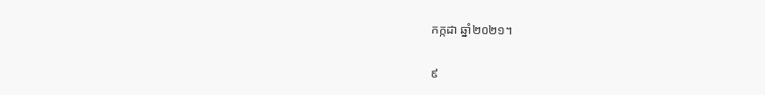កក្កដា ឆ្នាំ២០២១។

៩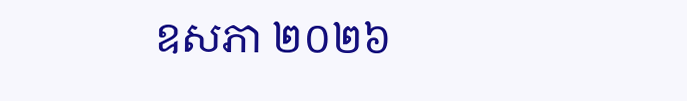ឧសភា ២០២៦